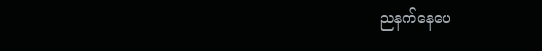ညနက်နေပေ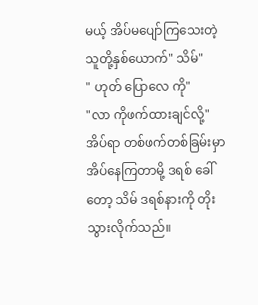မယ့် အိပ်မပျော်ကြသေးတဲ့ သူတို့နှစ်ယောက်" သိမ်"
" ဟုတ် ပြောလေ ကို"
"လာ ကိုဖက်ထားချင်လို့"
အိပ်ရာ တစ်ဖက်တစ်ခြမ်းမှာ အိပ်နေကြတာမို့ ဒရစ် ခေါ်တော့ သိမ် ဒရစ်နားကို တိုးသွားလိုက်သည်။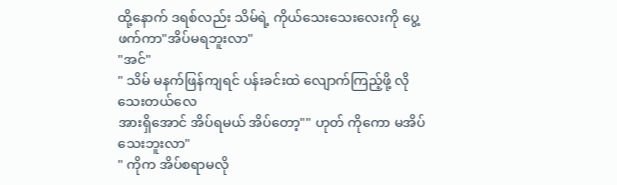ထို့နောက် ဒရစ်လည်း သိမ်ရဲ့ ကိုယ်သေးသေးလေးကို ပွေ့ဖက်ကာ"အိပ်မရဘူးလာ"
"အင်"
" သိမ် မနက်ဖြန်ကျရင် ပန်းခင်းထဲ လျောက်ကြည့်ဖို့ လိုသေးတယ်လေ
အားရှိအောင် အိပ်ရမယ် အိပ်တော့"" ဟုတ် ကိုကော မအိပ်သေးဘူးလာ"
" ကိုက အိပ်စရာမလို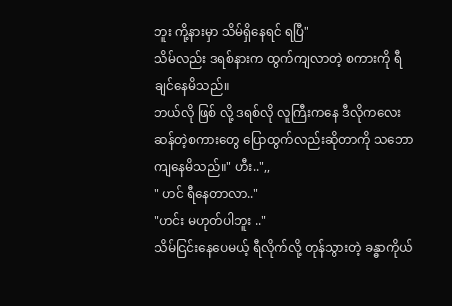ဘူး ကို့နားမှာ သိမ်ရှိနေရင် ရပြီ"
သိမ်လည်း ဒရစ်နားက ထွက်ကျလာတဲ့ စကားကို ရီချင်နေမိသည်။
ဘယ်လို ဖြစ် လို့ ဒရစ်လို လူကြီးကနေ ဒီလိုကလေးဆန်တဲ့စကားတွေ ပြောထွက်လည်းဆိုတာကို သဘောကျနေမိသည်။" ဟီး..",,
" ဟင် ရီနေတာလာ.."
"ဟင်း မဟုတ်ပါဘူး .."
သိမ်ငြင်းနေပေမယ့် ရီလိုက်လို့ တုန်သွားတဲ့ ခန္ဓာကိုယ်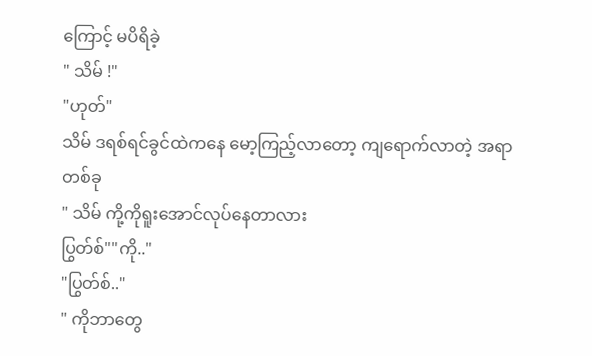ကြောင့် မပိရိခဲ့
" သိမ် !"
"ဟုတ်"
သိမ် ဒရစ်ရင်ခွင်ထဲကနေ မော့ကြည့်လာတော့ ကျရောက်လာတဲ့ အရာတစ်ခု
" သိမ် ကို့ကိုရူးအောင်လုပ်နေတာလား
ပြွတ်စ်""ကို.."
"ပြွတ်စ်.."
" ကိုဘာတွေ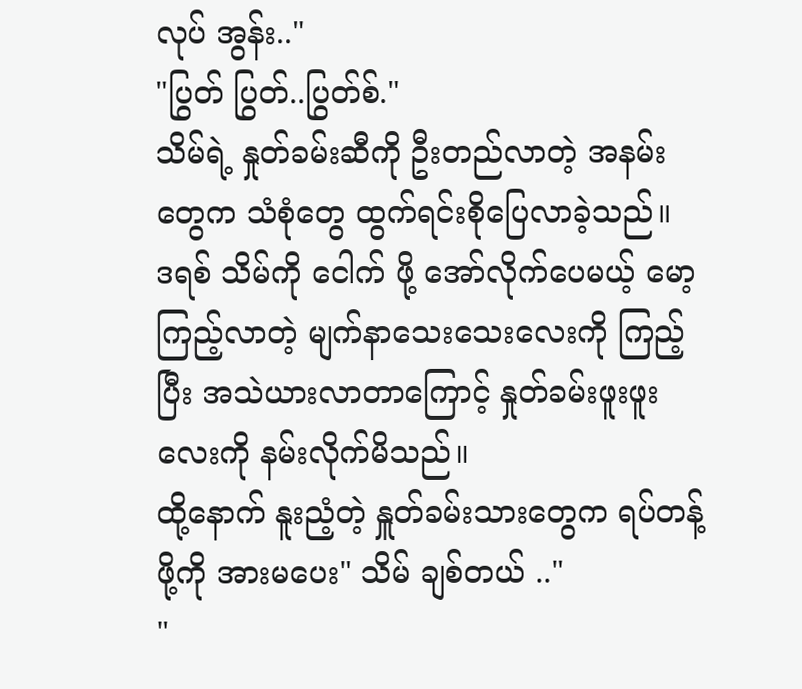လုပ် အွန်း.."
"ပြွတ် ပြွတ်..ပြွတ်စ်."
သိမ်ရဲ့ နှုတ်ခမ်းဆီကို ဦးတည်လာတဲ့ အနမ်းတွေက သံစုံတွေ ထွက်ရင်းစိုပြေလာခဲ့သည်။
ဒရစ် သိမ်ကို ငေါက် ဖို့ အော်လိုက်ပေမယ့် မော့ကြည့်လာတဲ့ မျက်နာသေးသေးလေးကို ကြည့်ပြီး အသဲယားလာတာကြောင့် နှုတ်ခမ်းဖူးဖူးလေးကို နမ်းလိုက်မိသည်။
ထို့နောက် နူးညံ့တဲ့ နှူတ်ခမ်းသားတွေက ရပ်တန့်ဖို့ကို အားမပေး" သိမ် ချစ်တယ် .."
"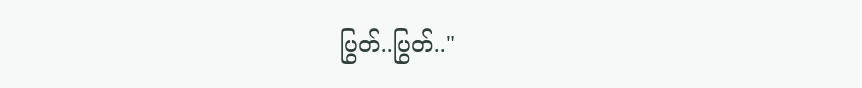ပြွတ်..ပြွတ်.."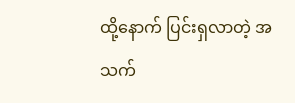ထို့နောက် ပြင်းရှလာတဲ့ အသက်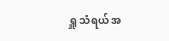ရှူ သံရယ် အ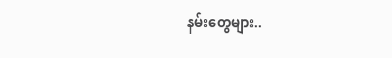နမ်းတွေများ..